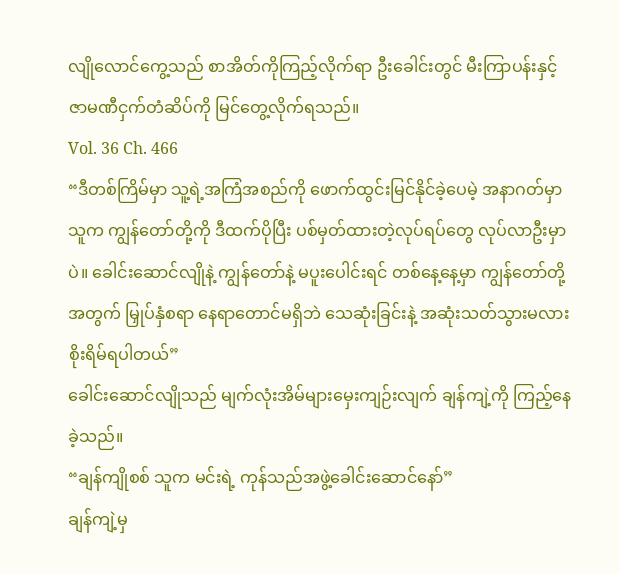လျိုလောင်ကွေ့သည် စာအိတ်ကိုကြည့်လိုက်ရာ ဦးခေါင်းတွင် မီးကြာပန်းနှင့် ဇာမဏီငှက်တံဆိပ်ကို မြင်တွေ့လိုက်ရသည်။
Vol. 36 Ch. 466
“ဒီတစ်ကြိမ်မှာ သူ့ရဲ့အကြံအစည်ကို ဖောက်ထွင်းမြင်နိုင်ခဲ့ပေမဲ့ အနာဂတ်မှာ သူက ကျွန်တော်တို့ကို ဒီထက်ပိုပြီး ပစ်မှတ်ထားတဲ့လုပ်ရပ်တွေ လုပ်လာဦးမှာပဲ။ ခေါင်းဆောင်လျိုနဲ့ ကျွန်တော်နဲ့ မပူးပေါင်းရင် တစ်နေ့နေ့မှာ ကျွန်တော်တို့အတွက် မြှုပ်နှံစရာ နေရာတောင်မရှိဘဲ သေဆုံးခြင်းနဲ့ အဆုံးသတ်သွားမလား စိုးရိမ်ရပါတယ်”
ခေါင်းဆောင်လျိုသည် မျက်လုံးအိမ်များမှေးကျဉ်းလျက် ချန်ကျဲ့ကို ကြည့်နေခဲ့သည်။
“ချန်ကျိုစစ် သူက မင်းရဲ့ ကုန်သည်အဖွဲ့ခေါင်းဆောင်နော်”
ချန်ကျဲ့မှ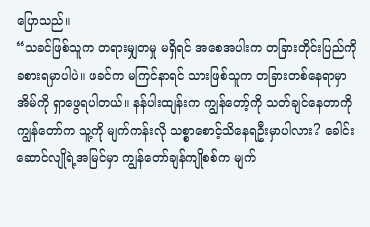ပြောသည်။
“သခင်ဖြစ်သူက တရားမျှတမှု မရှိရင် အစေအပါးက တခြားတိုင်းပြည်ကို ခစားရမှာပါပဲ။ ဖခင်က မကြင်နာရင် သားဖြစ်သူက တခြားတစ်နေရာမှာ အိမ်ကို ရှာဖွေရပါတယ်။ နန်ပါးထျန်းက ကျွန်တော့်ကို သတ်ချင်နေတာကို ကျွန်တော်က သူ့ကို မျက်ကန်းလို သစ္စာစောင့်သိနေရဦးမှာပါလား? ခေါင်းဆောင်လျိုရဲ့အမြင်မှာ ကျွန်တော်ချန်ကျိုစစ်က မျက်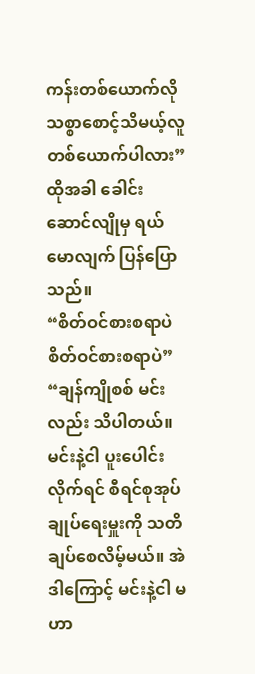ကန်းတစ်ယောက်လို သစ္စာစောင့်သိမယ့်လူတစ်ယောက်ပါလား”
ထိုအခါ ခေါင်းဆောင်လျိုမှ ရယ်မောလျက် ပြန်ပြောသည်။
“စိတ်ဝင်စားစရာပဲ စိတ်ဝင်စားစရာပဲ”
“ချန်ကျိုစစ် မင်းလည်း သိပါတယ်။ မင်းနဲ့ငါ ပူးပေါင်းလိုက်ရင် စီရင်စုအုပ်ချုပ်ရေးမှူးကို သတိချပ်စေလိမ့်မယ်။ အဲဒါကြောင့် မင်းနဲ့ငါ မဟာ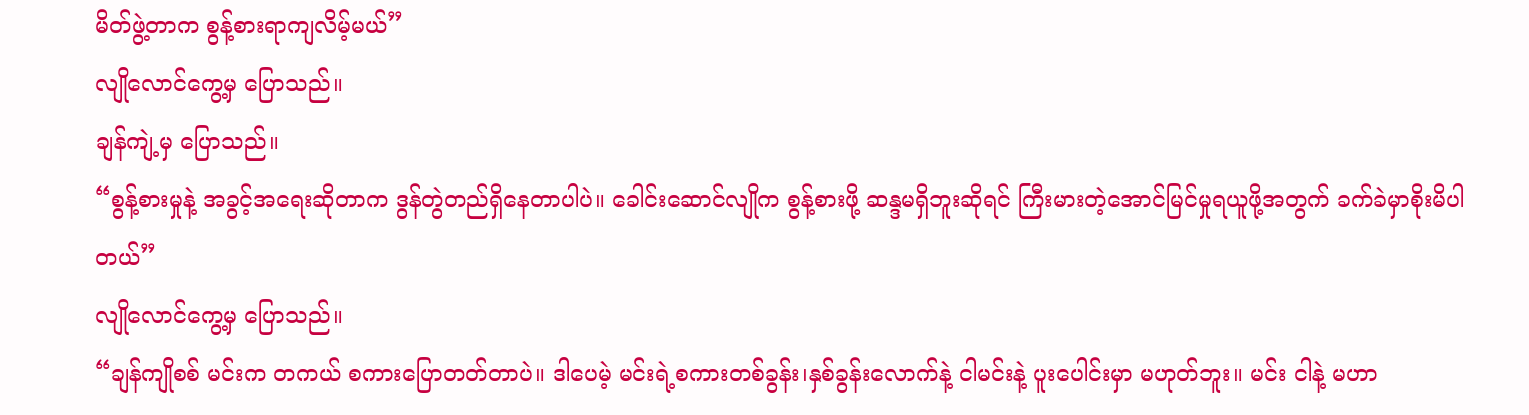မိတ်ဖွဲ့တာက စွန့်စားရာကျလိမ့်မယ်”
လျိုလောင်ကွေ့မှ ပြောသည်။
ချန်ကျဲ့မှ ပြောသည်။
“စွန့်စားမှုနဲ့ အခွင့်အရေးဆိုတာက ဒွန်တွဲတည်ရှိနေတာပါပဲ။ ခေါင်းဆောင်လျိုက စွန့်စားဖို့ ဆန္ဒမရှိဘူးဆိုရင် ကြီးမားတဲ့အောင်မြင်မှုရယူဖို့အတွက် ခက်ခဲမှာစိုးမိပါတယ်”
လျိုလောင်ကွေ့မှ ပြောသည်။
“ချန်ကျိုစစ် မင်းက တကယ် စကားပြောတတ်တာပဲ။ ဒါပေမဲ့ မင်းရဲ့စကားတစ်ခွန်း၊နှစ်ခွန်းလောက်နဲ့ ငါမင်းနဲ့ ပူးပေါင်းမှာ မဟုတ်ဘူး။ မင်း ငါနဲ့ မဟာ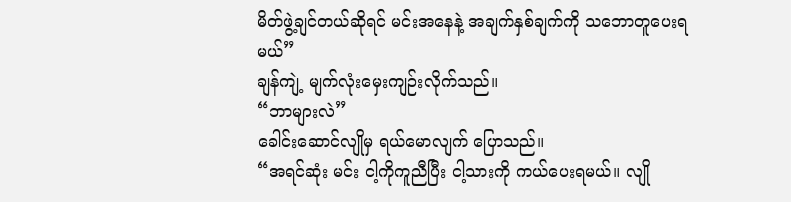မိတ်ဖွဲ့ချင်တယ်ဆိုရင် မင်းအနေနဲ့ အချက်နှစ်ချက်ကို သဘောတူပေးရမယ်”
ချန်ကျဲ့ မျက်လုံးမှေးကျဉ်းလိုက်သည်။
“ဘာများလဲ”
ခေါင်းဆောင်လျိုမှ ရယ်မောလျက် ပြောသည်။
“အရင်ဆုံး မင်း ငါ့ကိုကူညီပြီး ငါ့သားကို ကယ်ပေးရမယ်။ လျို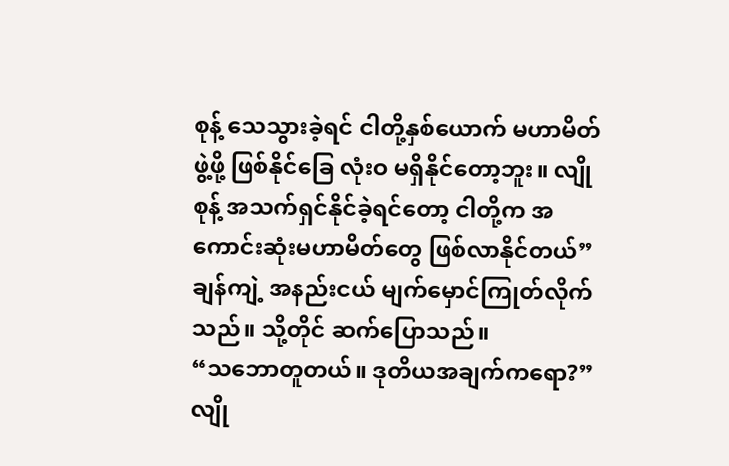စုန့် သေသွားခဲ့ရင် ငါတို့နှစ်ယောက် မဟာမိတ်ဖွဲ့ဖို့ ဖြစ်နိုင်ခြေ လုံးဝ မရှိနိုင်တော့ဘူး။ လျိုစုန့် အသက်ရှင်နိုင်ခဲ့ရင်တော့ ငါတို့က အကောင်းဆုံးမဟာမိတ်တွေ ဖြစ်လာနိုင်တယ်”
ချန်ကျဲ့ အနည်းငယ် မျက်မှောင်ကြုတ်လိုက်သည်။ သို့တိုင် ဆက်ပြောသည်။
“သဘောတူတယ်။ ဒုတိယအချက်ကရော?”
လျို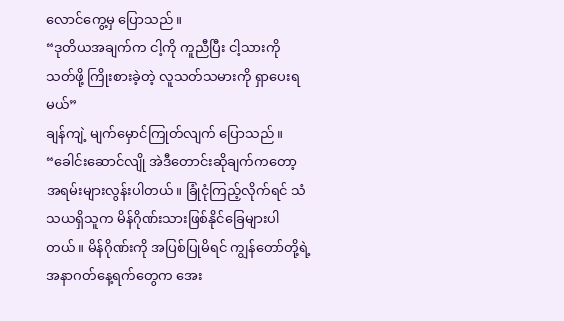လောင်ကွေ့မှ ပြောသည်။
“ဒုတိယအချက်က ငါ့ကို ကူညီပြီး ငါ့သားကို သတ်ဖို့ ကြိုးစားခဲ့တဲ့ လူသတ်သမားကို ရှာပေးရမယ်”
ချန်ကျဲ့ မျက်မှောင်ကြုတ်လျက် ပြောသည်။
“ခေါင်းဆောင်လျို အဲဒီတောင်းဆိုချက်ကတော့ အရမ်းများလွန်းပါတယ်။ ခြုံငုံကြည့်လိုက်ရင် သံသယရှိသူက မိန်ဂိုဏ်းသားဖြစ်နိုင်ခြေများပါတယ်။ မိန်ဂိုဏ်းကို အပြစ်ပြုမိရင် ကျွန်တော်တို့ရဲ့ အနာဂတ်နေ့ရက်တွေက အေး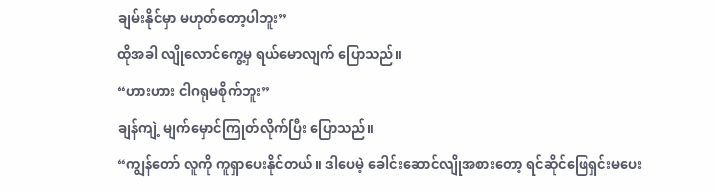ချမ်းနိုင်မှာ မဟုတ်တော့ပါဘူး”
ထိုအခါ လျိုလောင်ကွေ့မှ ရယ်မောလျက် ပြောသည်။
“ဟားဟား ငါဂရုမစိုက်ဘူး”
ချန်ကျဲ့ မျက်မှောင်ကြုတ်လိုက်ပြီး ပြောသည်။
“ကျွန်တော် လူကို ကူရှာပေးနိုင်တယ်။ ဒါပေမဲ့ ခေါင်းဆောင်လျိုအစားတော့ ရင်ဆိုင်ဖြေရှင်းမပေး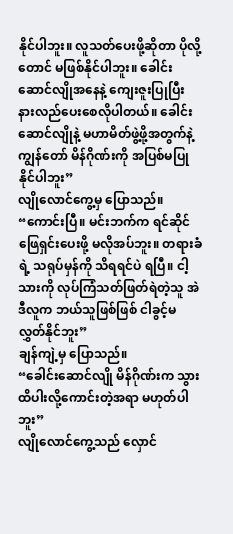နိုင်ပါဘူး။ လူသတ်ပေးဖို့ဆိုတာ ပိုလို့တောင် မဖြစ်နိုင်ပါဘူး။ ခေါင်းဆောင်လျိုအနေနဲ့ ကျေးဇူးပြုပြီး နားလည်ပေးစေလိုပါတယ်။ ခေါင်းဆောင်လျိုနဲ့ မဟာမိတ်ဖွဲ့ဖို့အတွက်နဲ့ ကျွန်တော် မိန်ဂိုဏ်းကို အပြစ်မပြုနိုင်ပါဘူး”
လျိုလောင်ကွေ့မှ ပြောသည်။
“ကောင်းပြီ။ မင်းဘက်က ရင်ဆိုင်ဖြေရှင်းပေးဖို့ မလိုအပ်ဘူး။ တရားခံရဲ့ သရုပ်မှန်ကို သိရရင်ပဲ ရပြီ။ ငါ့သားကို လုပ်ကြံသတ်ဖြတ်ရဲတဲ့သူ အဲဒီလူက ဘယ်သူဖြစ်ဖြစ် ငါခွင့်မလွှတ်နိုင်ဘူး”
ချန်ကျဲ့မှ ပြောသည်။
“ခေါင်းဆောင်လျို မိန်ဂိုဏ်းက သွားထိပါးလို့ကောင်းတဲ့အရာ မဟုတ်ပါဘူး”
လျိုလောင်ကွေ့သည် လှောင်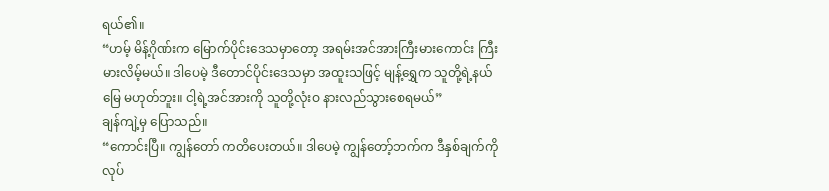ရယ်၏။
“ဟမ့် မိန့်ဂိုဏ်းက မြောက်ပိုင်းဒေသမှာတော့ အရမ်းအင်အားကြီးမားကောင်း ကြီးမားလိမ့်မယ်။ ဒါပေမဲ့ ဒီတောင်ပိုင်းဒေသမှာ အထူးသဖြင့် မျန့်ရွှေက သူတို့ရဲ့နယ်မြေ မဟုတ်ဘူး။ ငါ့ရဲ့အင်အားကို သူတို့လုံးဝ နားလည်သွားစေရမယ်”
ချန်ကျဲ့မှ ပြောသည်။
“ကောင်းပြီ။ ကျွန်တော် ကတိပေးတယ်။ ဒါပေမဲ့ ကျွန်တော့်ဘက်က ဒီနှစ်ချက်ကို လုပ်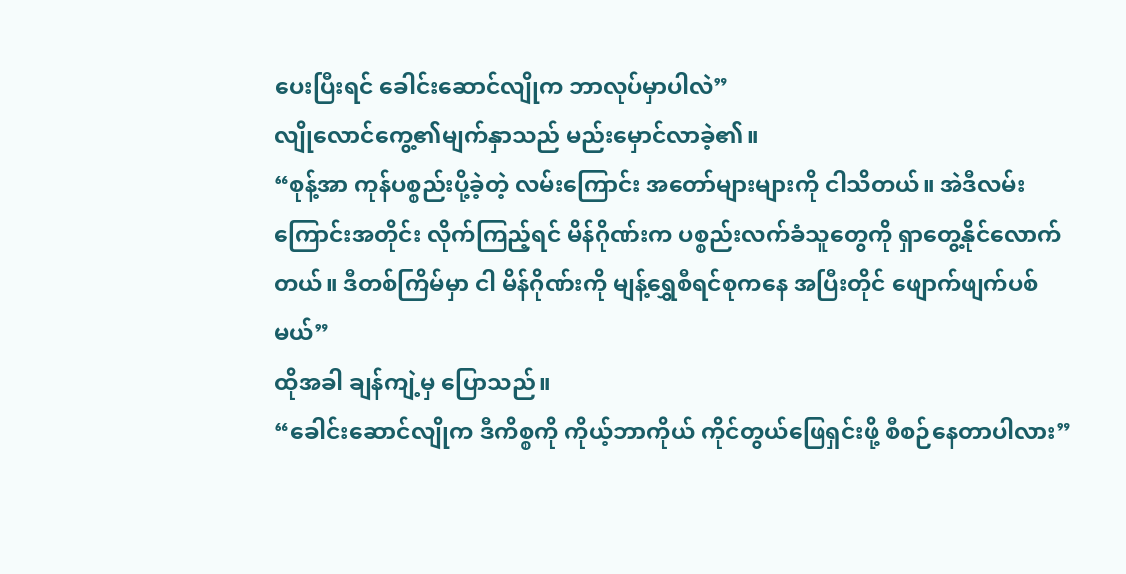ပေးပြီးရင် ခေါင်းဆောင်လျိုက ဘာလုပ်မှာပါလဲ”
လျိုလောင်ကွေ့၏မျက်နှာသည် မည်းမှောင်လာခဲ့၏။
“စုန့်အာ ကုန်ပစ္စည်းပို့ခဲ့တဲ့ လမ်းကြောင်း အတော်များများကို ငါသိတယ်။ အဲဒီလမ်းကြောင်းအတိုင်း လိုက်ကြည့်ရင် မိန်ဂိုဏ်းက ပစ္စည်းလက်ခံသူတွေကို ရှာတွေ့နိုင်လောက်တယ်။ ဒီတစ်ကြိမ်မှာ ငါ မိန်ဂိုဏ်းကို မျန့်ရွှေစီရင်စုကနေ အပြီးတိုင် ဖျောက်ဖျက်ပစ်မယ်”
ထိုအခါ ချန်ကျဲ့မှ ပြောသည်။
“ခေါင်းဆောင်လျိုက ဒီကိစ္စကို ကိုယ့်ဘာကိုယ် ကိုင်တွယ်ဖြေရှင်းဖို့ စီစဉ်နေတာပါလား”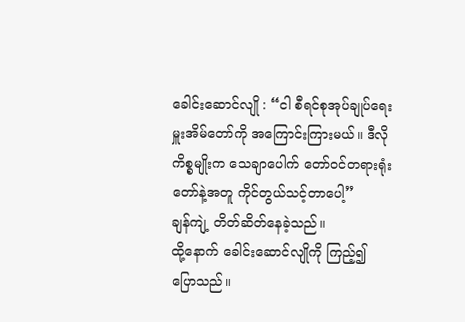ခေါင်းဆောင်လျို : “ငါ စီရင်စုအုပ်ချုပ်ရေးမှူးအိမ်တော်ကို အကြောင်းကြားမယ်။ ဒီလိုကိစ္စမျိုးက သေချာပေါက် တော်ဝင်တရားရုံးတော်နဲ့အတူ ကိုင်တွယ်သင့်တာပေါ့”
ချန်ကျဲ့ တိတ်ဆိတ်နေခဲ့သည်။
ထို့နောက် ခေါင်းဆောင်လျိုကို ကြည့်၍ ပြောသည်။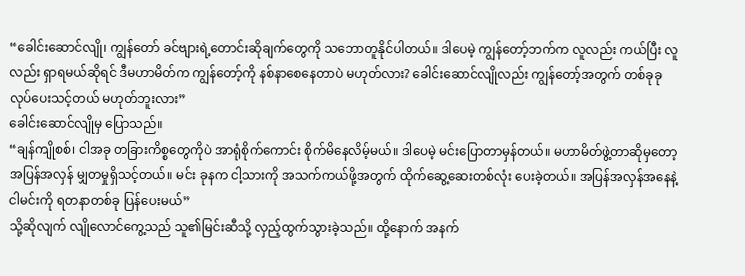“ခေါင်းဆောင်လျို၊ ကျွန်တော် ခင်ဗျားရဲ့တောင်းဆိုချက်တွေကို သဘောတူနိုင်ပါတယ်။ ဒါပေမဲ့ ကျွန်တော့်ဘက်က လူလည်း ကယ်ပြီး လူလည်း ရှာရမယ်ဆိုရင် ဒီမဟာမိတ်က ကျွန်တော့်ကို နစ်နာစေနေတာပဲ မဟုတ်လား? ခေါင်းဆောင်လျိုလည်း ကျွန်တော့်အတွက် တစ်ခုခုလုပ်ပေးသင့်တယ် မဟုတ်ဘူးလား”
ခေါင်းဆောင်လျိုမှ ပြောသည်။
“ချန်ကျိုစစ်၊ ငါအခု တခြားကိစ္စတွေကိုပဲ အာရုံစိုက်ကောင်း စိုက်မိနေလိမ့်မယ်။ ဒါပေမဲ့ မင်းပြောတာမှန်တယ်။ မဟာမိတ်ဖွဲ့တာဆိုမှတော့ အပြန်အလှန် မျှတမှုရှိသင့်တယ်။ မင်း ခုနက ငါ့သားကို အသက်ကယ်ဖို့အတွက် ထိုက်ဆွေ့ဆေးတစ်လုံး ပေးခဲ့တယ်။ အပြန်အလှန်အနေနဲ့ ငါမင်းကို ရတနာတစ်ခု ပြန်ပေးမယ်”
သို့ဆိုလျက် လျိုလောင်ကွေ့သည် သူ၏မြင်းဆီသို့ လှည့်ထွက်သွားခဲ့သည်။ ထို့နောက် အနက်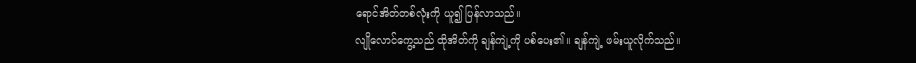ရောင်အိတ်တစ်လုံးကို ယူ၍ ပြန်လာသည်။
လျိုလောင်ကွေ့သည် ထိုအိတ်ကို ချန်ကျဲ့ကို ပစ်ပေး၏။ ချန်ကျဲ့ ဖမ်းယူလိုက်သည်။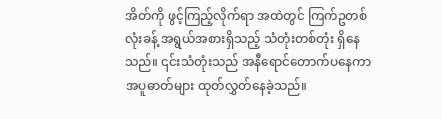အိတ်ကို ဖွင့်ကြည့်လိုက်ရာ အထဲတွင် ကြက်ဥတစ်လုံးခန့် အရွယ်အစားရှိသည့် သံတုံးတစ်တုံး ရှိနေသည်။ ၎င်းသံတုံးသည် အနီရောင်တောက်ပနေကာ အပူဓာတ်များ ထုတ်လွှတ်နေခဲ့သည်။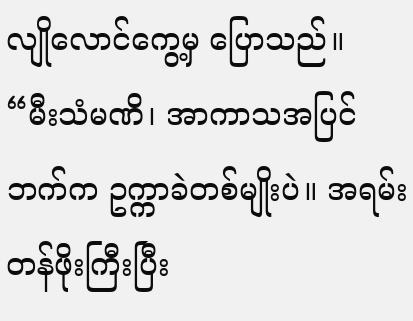လျိုလောင်ကွေ့မှ ပြောသည်။
“မီးသံမဏိ၊ အာကာသအပြင်ဘက်က ဥက္ကာခဲတစ်မျိုးပဲ။ အရမ်းတန်ဖိုးကြီးပြီး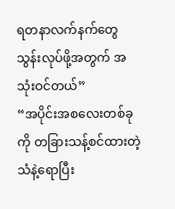ရတနာလက်နက်တွေ သွန်းလုပ်ဖို့အတွက် အသုံးဝင်တယ်”
“အပိုင်းအစလေးတစ်ခုကို တခြားသန့်စင်ထားတဲ့ သံနဲ့ရောပြီး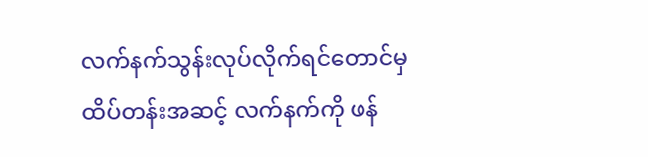လက်နက်သွန်းလုပ်လိုက်ရင်တောင်မှ ထိပ်တန်းအဆင့် လက်နက်ကို ဖန်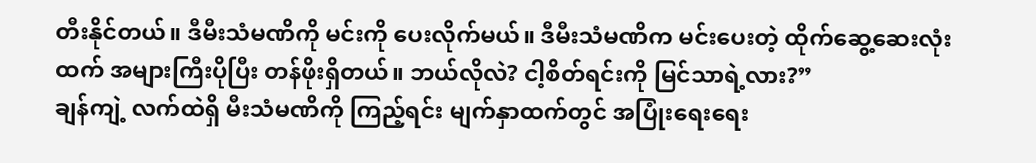တီးနိုင်တယ်။ ဒီမီးသံမဏိကို မင်းကို ပေးလိုက်မယ်။ ဒီမီးသံမဏိက မင်းပေးတဲ့ ထိုက်ဆွေ့ဆေးလုံးထက် အများကြီးပိုပြီး တန်ဖိုးရှိတယ်။ ဘယ်လိုလဲ? ငါ့စိတ်ရင်းကို မြင်သာရဲ့လား?”
ချန်ကျဲ့ လက်ထဲရှိ မီးသံမဏိကို ကြည့်ရင်း မျက်နှာထက်တွင် အပြုံးရေးရေး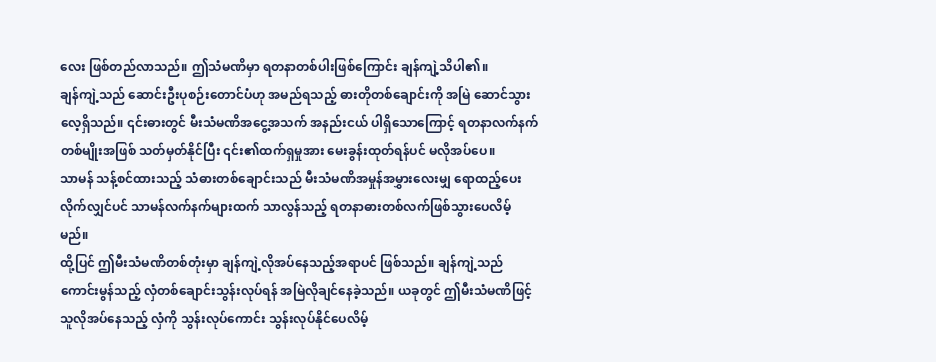လေး ဖြစ်တည်လာသည်။ ဤသံမဏိမှာ ရတနာတစ်ပါးဖြစ်ကြောင်း ချန်ကျဲ့သိပါ၏။
ချန်ကျဲ့သည် ဆောင်းဦးပုစဉ်းတောင်ပံဟု အမည်ရသည့် ဓားတိုတစ်ချောင်းကို အမြဲ ဆောင်သွားလေ့ရှိသည်။ ၎င်းဓားတွင် မီးသံမဏိအငွေ့အသက် အနည်းငယ် ပါရှိသောကြောင့် ရတနာလက်နက်တစ်မျိုးအဖြစ် သတ်မှတ်နိုင်ပြီး ၎င်း၏ထက်ရှမှုအား မေးခွန်းထုတ်ရန်ပင် မလိုအပ်ပေ။
သာမန် သန့်စင်ထားသည့် သံဓားတစ်ချောင်းသည် မီးသံမဏိအမှုန်အမွှားလေးမျှ ရောထည့်ပေးလိုက်လျှင်ပင် သာမန်လက်နက်များထက် သာလွန်သည့် ရတနာဓားတစ်လက်ဖြစ်သွားပေလိမ့်မည်။
ထို့ပြင် ဤမီးသံမဏိတစ်တုံးမှာ ချန်ကျဲ့လိုအပ်နေသည့်အရာပင် ဖြစ်သည်။ ချန်ကျဲ့သည် ကောင်းမွန်သည့် လှံတစ်ချောင်းသွန်းလုပ်ရန် အမြဲလိုချင်နေခဲ့သည်။ ယခုတွင် ဤမီးသံမဏိဖြင့် သူလိုအပ်နေသည့် လှံကို သွန်းလုပ်ကောင်း သွန်းလုပ်နိုင်ပေလိမ့်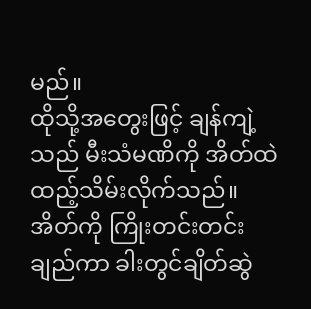မည်။
ထိုသို့အတွေးဖြင့် ချန်ကျဲ့သည် မီးသံမဏိကို အိတ်ထဲထည့်သိမ်းလိုက်သည်။ အိတ်ကို ကြိုးတင်းတင်းချည်ကာ ခါးတွင်ချိတ်ဆွဲ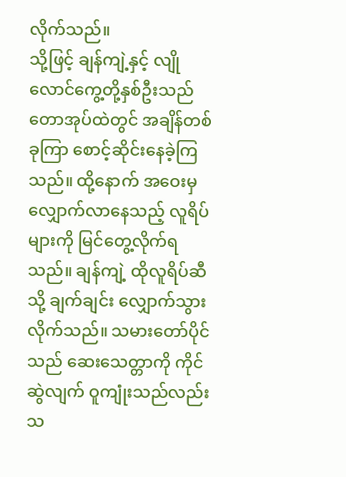လိုက်သည်။
သို့ဖြင့် ချန်ကျဲ့နှင့် လျိုလောင်ကွေ့တို့နှစ်ဦးသည် တောအုပ်ထဲတွင် အချိန်တစ်ခုကြာ စောင့်ဆိုင်းနေခဲ့ကြသည်။ ထို့နောက် အဝေးမှ လျှောက်လာနေသည့် လူရိပ်များကို မြင်တွေ့လိုက်ရသည်။ ချန်ကျဲ့ ထိုလူရိပ်ဆီသို့ ချက်ချင်း လျှောက်သွားလိုက်သည်။ သမားတော်ပိုင်သည် ဆေးသေတ္တာကို ကိုင်ဆွဲလျက် ဝူကျုံးသည်လည်း သ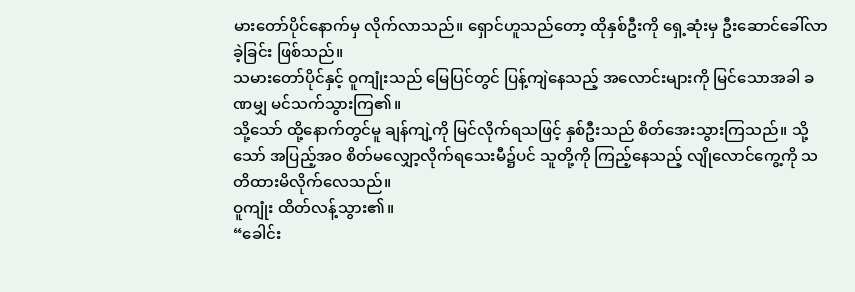မားတော်ပိုင်နောက်မှ လိုက်လာသည်။ ရှောင်ဟူသည်တော့ ထိုနှစ်ဦးကို ရှေ့ဆုံးမှ ဦးဆောင်ခေါ်လာခဲ့ခြင်း ဖြစ်သည်။
သမားတော်ပိုင်နှင့် ဝူကျုံးသည် မြေပြင်တွင် ပြန့်ကျဲနေသည့် အလောင်းများကို မြင်သောအခါ ခဏမျှ မင်သက်သွားကြ၏။
သို့သော် ထို့နောက်တွင်မူ ချန်ကျဲ့ကို မြင်လိုက်ရသဖြင့် နှစ်ဦးသည် စိတ်အေးသွားကြသည်။ သို့သော် အပြည့်အဝ စိတ်မလျှော့လိုက်ရသေးမီ၌ပင် သူတို့ကို ကြည့်နေသည့် လျိုလောင်ကွေ့ကို သတိထားမိလိုက်လေသည်။
ဝူကျုံး ထိတ်လန့်သွား၏။
“ခေါင်း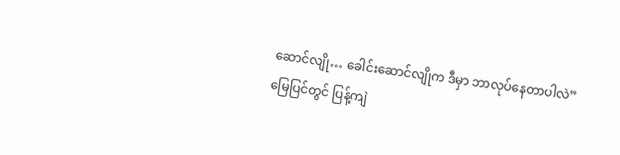ဆောင်လျို… ခေါင်းဆောင်လျိုက ဒီမှာ ဘာလုပ်နေတာပါလဲ”
မြေပြင်တွင် ပြန့်ကျဲ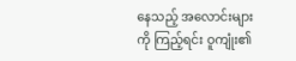နေသည့် အလောင်းများကို ကြည့်ရင်း ဝူကျုံး၏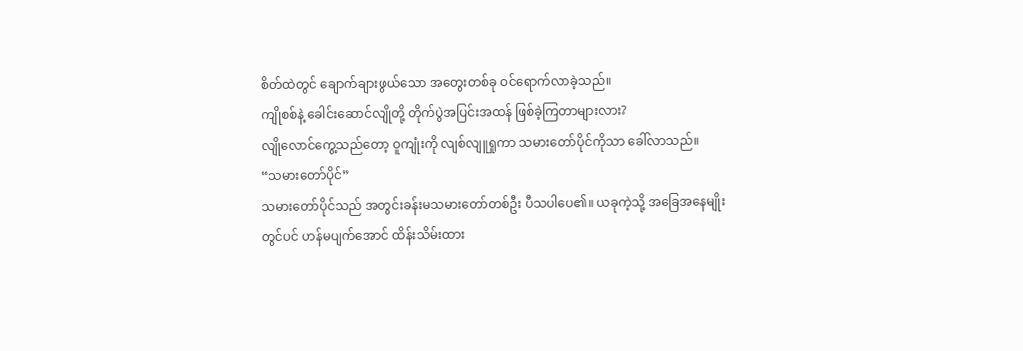စိတ်ထဲတွင် ချောက်ချားဖွယ်သော အတွေးတစ်ခု ဝင်ရောက်လာခဲ့သည်။
ကျိုစစ်နဲ့ ခေါင်းဆောင်လျိုတို့ တိုက်ပွဲအပြင်းအထန် ဖြစ်ခဲ့ကြတာများလား?
လျိုလောင်ကွေ့သည်တော့ ဝူကျုံးကို လျစ်လျူရှုကာ သမားတော်ပိုင်ကိုသာ ခေါ်လာသည်။
“သမားတော်ပိုင်”
သမားတော်ပိုင်သည် အတွင်းခန်းမသမားတော်တစ်ဦး ပီသပါပေ၏။ ယခုကဲ့သို့ အခြေအနေမျိုးတွင်ပင် ဟန်မပျက်အောင် ထိန်းသိမ်းထား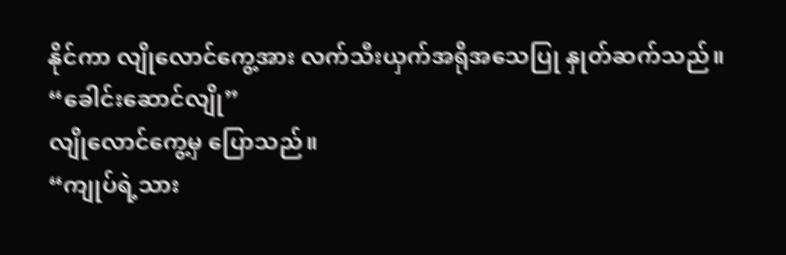နိုင်ကာ လျိုလောင်ကွေ့အား လက်သီးယှက်အရိုအသေပြု နှုတ်ဆက်သည်။
“ခေါင်းဆောင်လျို”
လျိုလောင်ကွေ့မှ ပြောသည်။
“ကျုပ်ရဲ့သား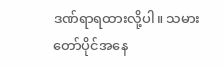ဒဏ်ရာရထားလို့ပါ။ သမားတော်ပိုင်အနေ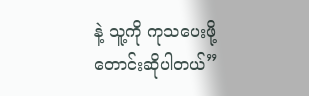နဲ့ သူ့ကို ကုသပေးဖို့ တောင်းဆိုပါတယ်”